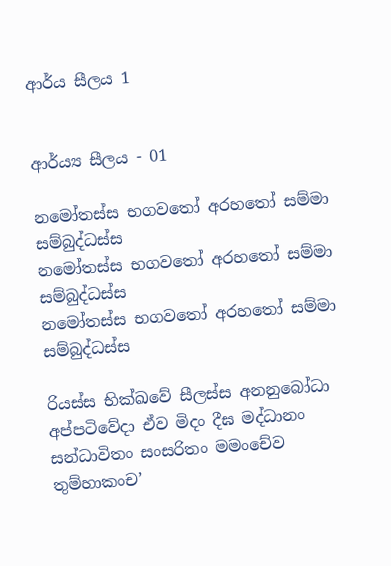ආර්ය සීලය 1


ආර්ය්‍ය සීලය - 01

නමෝතස්ස භගවතෝ අරහතෝ සම්මා සම්බුද්ධස්ස
නමෝතස්ස භගවතෝ අරහතෝ සම්මා සම්බුද්ධස්ස
නමෝතස්ස භගවතෝ අරහතෝ සම්මා සම්බුද්ධස්ස

රියස්ස භික්ඛවේ සීලස්ස අනනුබෝධා අප්පටිවේදා ඒව මිදං දීඝ මද්ධානං සන්ධාවිතං සංසරිතං මමංචේව තුම්හාකංච’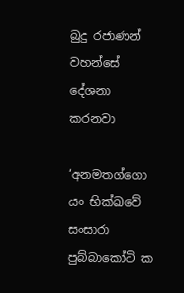බුදු රජාණන් වහන්සේ දේශනා කරනවා

‘අනමතග්ගො යං භික්ඛවේ සංසාරා පුබ්බාකෝටි ක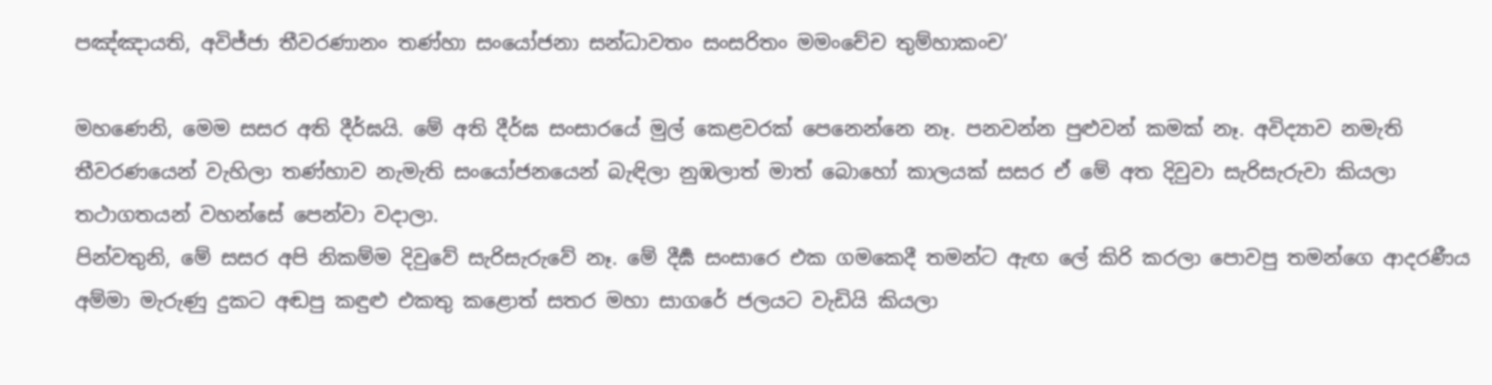පඤ්ඤායති, අවිජ්ජා තීවරණානං තණ්හා සංයෝජනා සන්ධාවතං සංසරිතං මමංචේච තුම්හාකංච’

මහණෙනි, මෙම සසර අති දීර්ඝයි. මේ අති දීර්ඝ සංසාරයේ මුල් කෙළවරක් පෙනෙන්නෙ නෑ. පනවන්න පුළුවන් කමක් නෑ. අවිද්‍යාව නමැති තීවරණයෙන් වැහිලා තණ්හාව නැමැති සංයෝජනයෙන් බැඳිලා නුඹලාත් මාත් බොහෝ කාලයක් සසර ඒ මේ අත දිවුවා සැරිසැරුවා කියලා තථාගතයන් වහන්සේ පෙන්වා වදාලා.
පින්වතුනි, මේ සසර අපි නිකම්ම දිවුවේ සැරිසැරුවේ නෑ. මේ දීර්‍ඝ සංසාරෙ එක ගමකෙදී තමන්ට ඇඟ ලේ කිරි කරලා පොවපු තමන්ගෙ ආදරණීය අම්මා මැරුණු දුකට අඬපු කඳුළු එකතු කළොත් සතර මහා සාගරේ ජලයට වැඩියි කියලා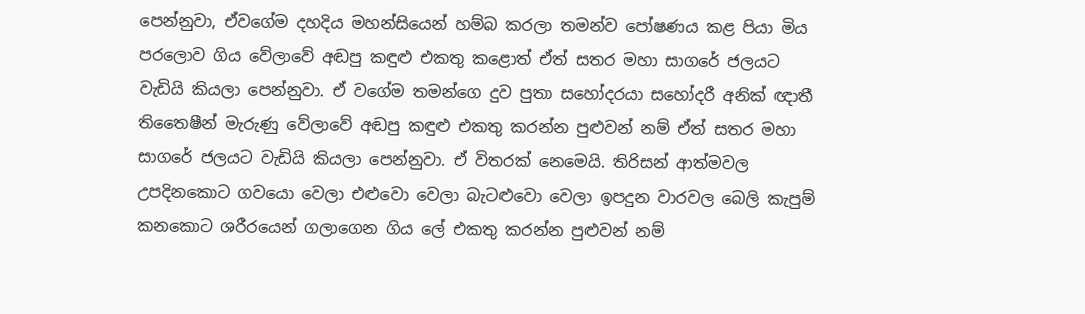පෙන්නුවා, ඒවගේම දහදිය මහන්සියෙන් හම්බ කරලා තමන්ව පෝෂණය කළ පියා මිය පරලොව ගිය වේලාවේ අඬපු කඳුළු එකතු කළොත් ඒත් සතර මහා සාගරේ ජලයට වැඩියි කියලා පෙන්නුවා. ඒ වගේම තමන්ගෙ දුව පුතා සහෝදරයා සහෝදරී අනික් ඥාතී තිතෛෂීන් මැරුණු වේලාවේ අඬපු කඳුළු එකතු කරන්න පුළුවන් නම් ඒත් සතර මහා සාගරේ ජලයට වැඩියි කියලා පෙන්නුවා. ඒ විතරක් නෙමෙයි. තිරිසන් ආත්මවල උපදිනකොට ගවයො වෙලා එළුවො වෙලා බැටළුවො වෙලා ඉපදුන වාරවල බෙලි කැපුම් කනකොට ශරීරයෙන් ගලාගෙන ගිය ලේ එකතු කරන්න පුළුවන් නම්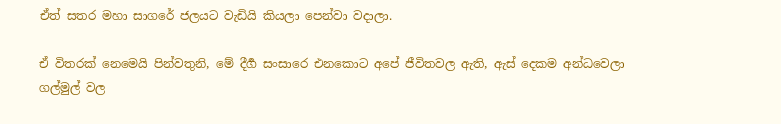ඒත් සතර මහා සාගරේ ජලයට වැඩියි කියලා පෙන්වා වදාලා.

ඒ විතරක් නෙමෙයි පින්වතුනි, මේ දීර්‍ග සංසාරෙ එනකොට අපේ ජීවිතවල ඇති, ඇස් දෙකම අන්ධවෙලා ගල්මුල් වල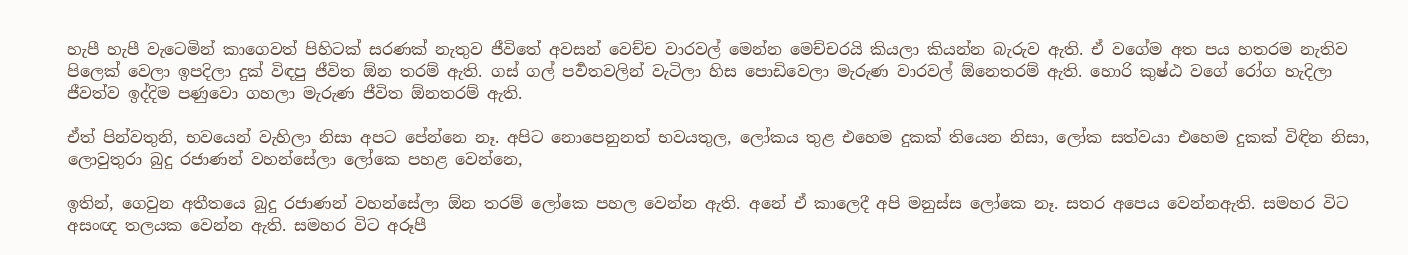හැපී හැපී වැටෙමින් කාගෙවත් පිහිටක් සරණක් නැතුව ජීවිතේ අවසන් වෙච්ච වාරවල් මෙන්න මෙච්චරයි කියලා කියන්න බැරුව ඇති. ඒ වගේම අත පය හතරම නැතිව පිලෙක් වෙලා ඉපදිලා දුක් විඳපු ජීවිත ඕන තරම් ඇති. ගස් ගල් පර්‍වතවලින් වැටිලා හිස පොඩිවෙලා මැරුණ වාරවල් ඕනෙතරම් ඇති. හොරි කුෂ්ඨ වගේ රෝග හැදිලා ජීවත්ව ඉද්දිම පණුවො ගහලා මැරුණ ජීවිත ඕනතරම් ඇති.

ඒත් පින්වතුනි, භවයෙන් වැහිලා නිසා අපට පේන්නෙ නෑ. අපිට නොපෙනුනත් භවයතුල, ලෝකය තුළ එහෙම දුකක් තියෙන නිසා, ලෝක සත්වයා එහෙම දුකක් විඳින නිසා, ලොවුතුරා බුදු රජාණන් වහන්සේලා ලෝකෙ පහළ වෙන්නෙ,

ඉතින්, ගෙවුන අතීතයෙ බුදු රජාණන් වහන්සේලා ඕන තරම් ලෝකෙ පහල වෙන්න ඇති. අනේ ඒ කාලෙදී අපි මනුස්ස ලෝකෙ නෑ. සතර අපෙය වෙන්නඇති. සමහර විට අසංඥ තලයක වෙන්න ඇති. සමහර විට අරූපී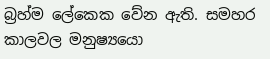බ්‍රහ්ම ලේකෙක වේන ඇති. සමහර කාලවල මනුෂ්‍යයො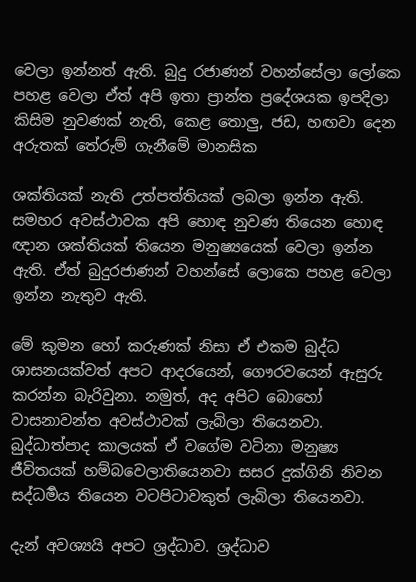වෙලා ඉන්නත් ඇති. බුදු රජාණන් වහන්සේලා ලෝකෙ පහළ වෙලා ඒත් අපි ඉතා ප්‍රාන්ත ප්‍රදේශයක ඉපදිලා කිසිම නුවණක් නැති, කෙළ තොලු, ජඩ, හඟවා දෙන අරුතක් තේරුම් ගැනීමේ මානසික

ශක්තියක් නැති උත්පත්තියක් ලබලා ඉන්න ඇති. සමහර අවස්ථාවක අපි හොඳ නුවණ තියෙන හොඳ ඥාන ශක්තියක් තියෙන මනුෂ්‍යයෙක් වෙලා ඉන්න ඇති. ඒත් බුදුරජාණන් වහන්සේ ලොකෙ පහළ වෙලා ඉන්න නැතුව ඇති.

මේ කුමන හෝ කරුණක් නිසා ඒ එකම බුද්ධ ශාසනයක්වත් අපට ආදරයෙන්, ගෞරවයෙන් ඇසුරු කරන්න බැරිවුනා. නමුත්, අද අපිට බොහෝ වාසනාවන්ත අවස්ථාවක් ලැබිලා තියෙනවා. බුද්ධාත්පාද කාලයක් ඒ වගේම වටිනා මනුෂ්‍ය ජීවිතයක් හම්බවෙලාතියෙනවා සසර දුක්ගිනි නිවන සද්ධර්‍මය තියෙන වටපිටාවකුත් ලැබිලා තියෙනවා.

දැන් අවශ්‍යයි අපට ශ්‍රද්ධාව. ශ්‍රද්ධාව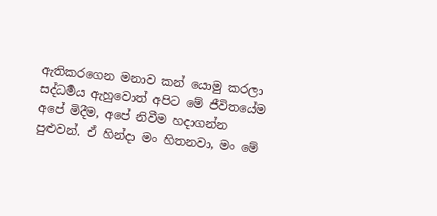ඇතිකරගෙන මනාව කන් යොමු කරලා සද්ධර්‍මය ඇහුවොත් අපිට මේ ජීවිතයේම අපේ මිදීම, අපේ නිවීම හදාගන්න පුළුවන්. ඒ හින්දා මං හිතනවා, මං මේ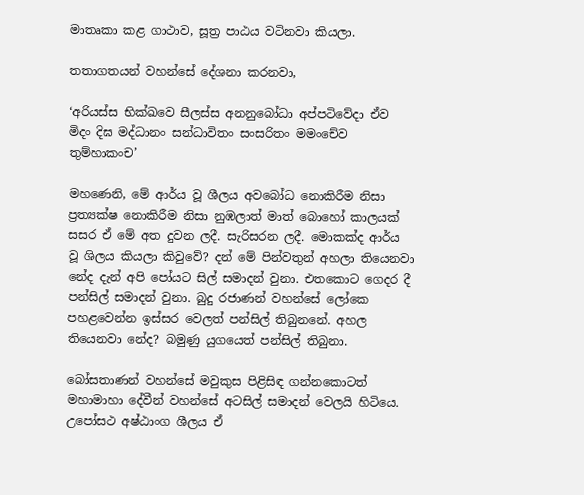මාතෘකා කළ ගාථාව, සූත්‍ර පාඨය වටිනවා කියලා.

තතාගතයන් වහන්සේ දේශනා කරනවා,

‘අරියස්ස භික්ඛවෙ සීලස්ස අනනුබෝධා අප්පටිවේදා ඒව මිදං දිඝ මද්ධානං සන්ධාවිතං සංසරිතං මමංචේව තුම්හාකංච’

මහණෙනි, මේ ආර්ය වූ ශීලය අවබෝධ නොකිරීම නිසා ප්‍රත්‍යක්ෂ නොකිරීම නිසා නුඹලාත් මාත් බොහෝ කාලයක් සසර ඒ මේ අත දුවන ලදී. සැරිසරන ලදී. මොකක්ද ආර්ය වූ ශිලය කියලා කිවුවේ? දන් මේ පින්වතුන් අහලා තියෙනවා නේද දැන් අපි පෝයට සිල් සමාදන් වුනා. එතකොට ගෙදර දී පන්සිල් සමාදන් වුනා. බුදු රජාණන් වහන්සේ ලෝකෙ පහළවෙන්න ඉස්සර වෙලත් පන්සිල් තිබුනනේ. අහල
තියෙනවා නේද? බමුණු යුගයෙත් පන්සිල් තිබුනා.

බෝසතාණන් වහන්සේ මවුකුස පිළිසිඳ ගන්නකොටත් මහාමාහා දේවීන් වහන්සේ අටසිල් සමාදන් වෙලයි හිටියෙ. උපෝසථ අෂ්ඨාංග ශීලය ඒ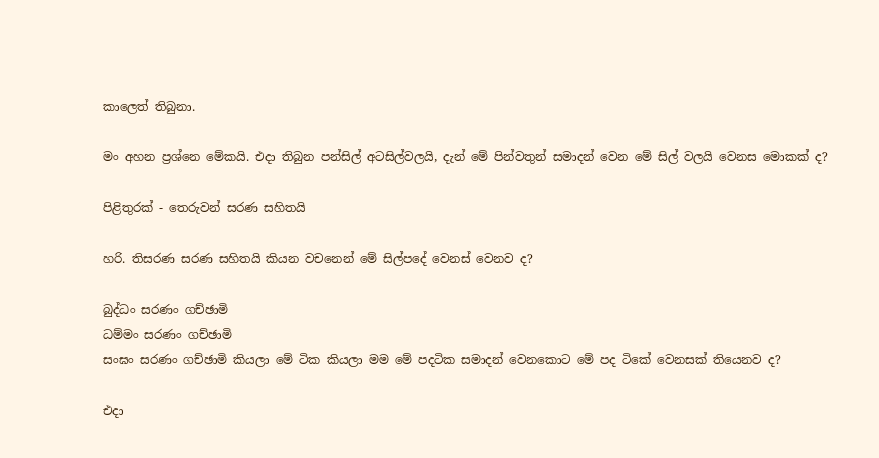කාලෙත් තිබුනා.

මං අහන ප්‍රශ්නෙ මේකයි. එදා තිබුන පන්සිල් අටසිල්වලයි, දැන් මේ පින්වතුන් සමාදන් වෙන මේ සිල් වලයි වෙනස මොකක් ද?

පිළිතුරක් - තෙරුවන් සරණ සහිතයි

හරි. තිසරණ සරණ සහිතයි කියන වචනෙන් මේ සිල්පදේ වෙනස් වෙනව ද?

බුද්ධං සරණං ගච්ඡාමි
ධම්මං සරණං ගච්ඡාමි
සංඝං සරණං ගච්ඡාමි කියලා මේ ටික කියලා මම මේ පදටික සමාදන් වෙනකොට මේ පද ටිකේ වෙනසක් තියෙනව ද?

එදා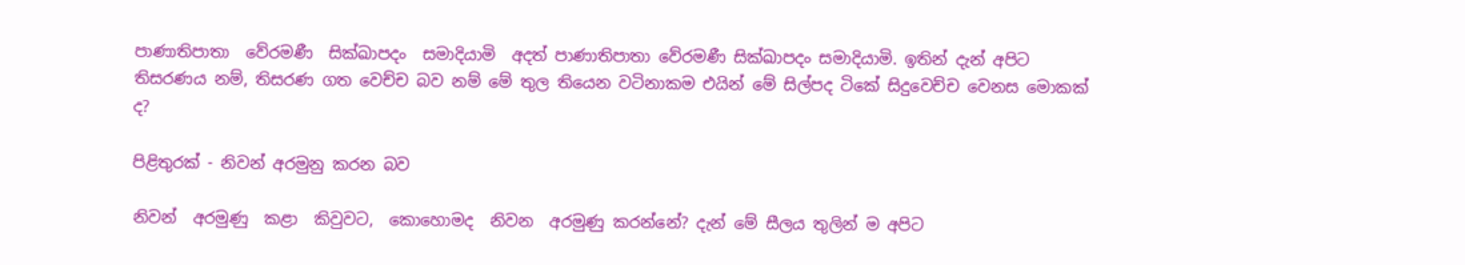පාණාතිපාතා  වේරමණී  සික්ඛාපදං  සමාදියාමි  අදත් පාණාතිපාතා වේරමණී සික්ඛාපදං සමාදියාමි. ඉතින් දැන් අපිට තිසරණය නම්, තිසරණ ගත වෙච්ච බව නම් මේ තුල තියෙන වටිනාකම එයින් මේ සිල්පද ටිකේ සිදුවෙච්ච වෙනස මොකක් ද?

පිළිතුරක් - නිවන් අරමුනු කරන බව

නිවන්  අරමුණු  කළා  කිවුවට,  කොහොමද  නිවන  අරමුණු කරන්නේ? දැන් මේ සීලය තුලින් ම අපිට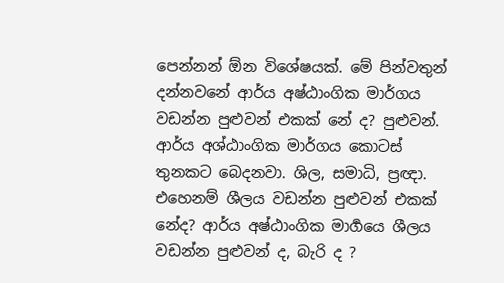පෙන්නන් ඕන විශේෂයක්. මේ පින්වතුන් දන්නවනේ ආර්ය අෂ්ඨාංගික මාර්ගය වඩන්න පුළුවන් එකක් නේ ද? පුළුවන්. ආර්ය අශ්ඨාංගික මාර්ගය කොටස් තුනකට බෙදනවා. ශිල, සමාධි, ප්‍රඥා. එහෙනම් ශීලය වඩන්න පුළුවන් එකක් නේද? ආර්ය අෂ්ඨාංගික මාර්‍ගයෙ ශීලය වඩන්න පුළුවන් ද, බැරි ද ?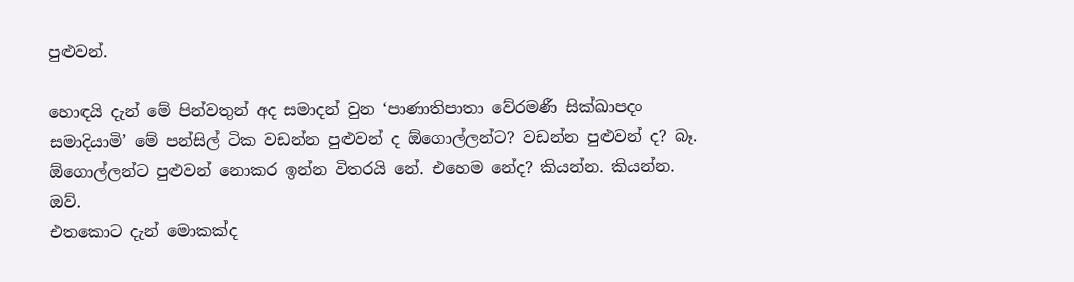පුළුවන්.

හොඳයි දැන් මේ පින්වතුන් අද සමාදන් වුන ‘පාණාතිපාතා වේරමණී සික්ඛාපදං සමාදියාමි’ මේ පන්සිල් ටික වඩන්න පුළුවන් ද ඕගොල්ලන්ට? වඩන්න පුළුවන් ද? බෑ. ඕගොල්ලන්ට පුළුවන් නොකර ඉන්න විතරයි නේ. එහෙම නේද? කියන්න. කියන්න.
ඔව්.
එතකොට දැන් මොකක්ද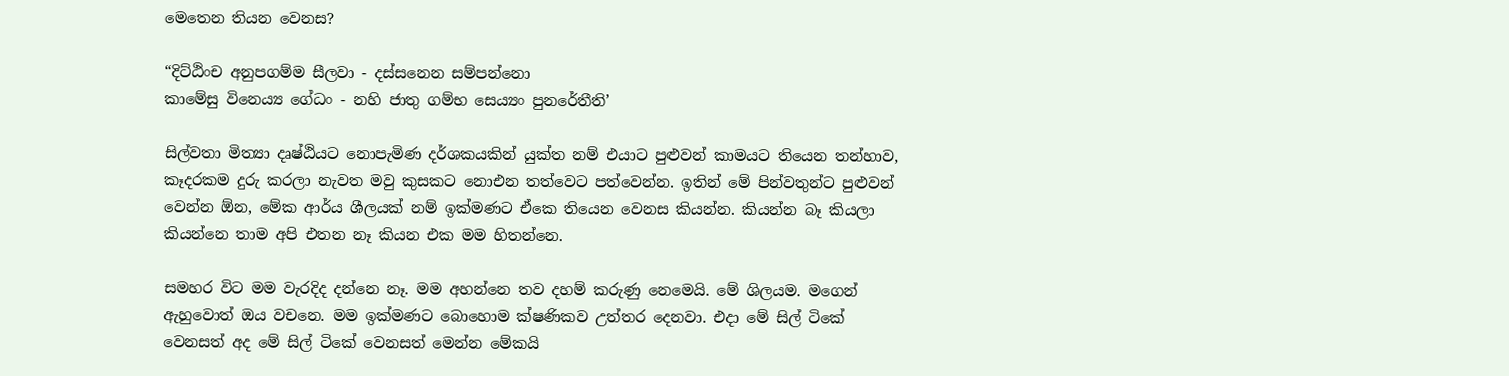මෙතෙන තියන වෙනස?

“දිට්ඨිංච අනුපගම්ම සීලවා - දස්සනෙන සම්පන්නො
කාමේසු විනෙය්‍ය ගේධං - නහි ජාතු ගම්භ සෙය්‍යං පුනරේතීති’

සිල්වතා මිත්‍යා දෘෂ්ඨියට නොපැමිණ දර්ශකයකින් යුක්ත නම් එයාට පුළුවන් කාමයට තියෙන තන්හාව, කෑදරකම දුරු කරලා නැවත මවු කුසකට නොඑන තත්වෙට පත්වෙන්න. ඉතින් මේ පින්වතුන්ට පුළුවන් වෙන්න ඕන, මේක ආර්ය ශීලයක් නම් ඉක්මණට ඒකෙ තියෙන වෙනස කියන්න. කියන්න බෑ කියලා කියන්නෙ තාම අපි එතන නෑ කියන එක මම හිතන්නෙ.

සමහර විට මම වැරදිද දන්නෙ නෑ. මම අහන්නෙ තව දහම් කරුණු නෙමෙයි. මේ ශිලයම. මගෙන් ඇහුවොත් ඔය වචනෙ. මම ඉක්මණට බොහොම ක්ෂණිකව උත්තර දෙනවා. එදා මේ සිල් ටිකේ වෙනසත් අද මේ සිල් ටිකේ වෙනසත් මෙන්න මේකයි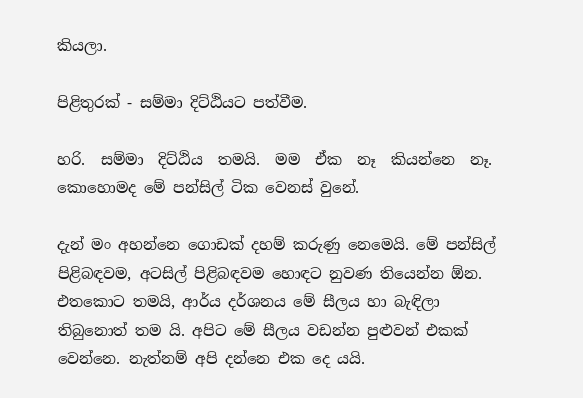කියලා.

පිළිතුරක් - සම්මා දිට්ඨියට පත්වීම.

හරි.  සම්මා  දිට්ඨිය  තමයි.  මම  ඒක  නෑ  කියන්නෙ  නෑ. කොහොමද මේ පන්සිල් ටික වෙනස් වුනේ.

දැන් මං අහන්නෙ ගොඩක් දහම් කරුණු නෙමෙයි. මේ පන්සිල් පිළිබඳවම, අටසිල් පිළිබඳවම හොඳට නුවණ තියෙන්න ඕන. එතකොට තමයි, ආර්ය දර්ශනය මේ සීලය හා බැඳිලා තිබුනොත් තම යි. අපිට මේ සීලය වඩන්න පුළුවන් එකක් වෙන්නෙ. නැත්නම් අපි දන්නෙ එක දෙ යයි.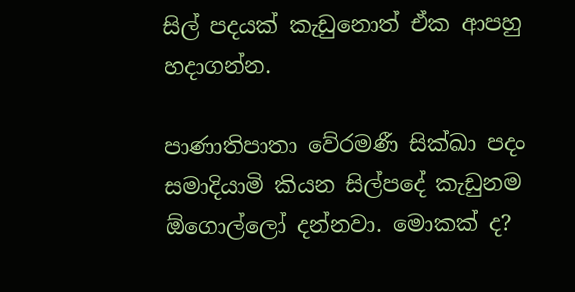සිල් පදයක් කැඩුනොත් ඒක ආපහු හදාගන්න.

පාණාතිපාතා වේරමණී සික්ඛා පදං සමාදියාමි කියන සිල්පදේ කැඩුනම ඕගොල්ලෝ දන්නවා. මොකක් ද?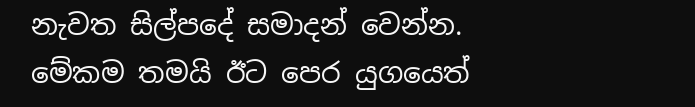නැවත සිල්පදේ සමාදන් වෙන්න. මේකම තමයි ඊට පෙර යුගයෙත්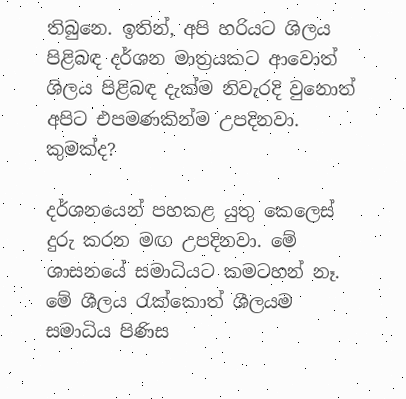තිබුනෙ. ඉතින්, අපි හරියට ශිලය පිළිබඳ දර්ශන මාත්‍රයකට ආවොත් ශිලය පිළිබඳ දැක්ම නිවැරදි වුනොත් අපිට එපමණකින්ම උපදිනවා. කුමක්ද?

දර්ශනයෙන් පහකළ යුතු කෙලෙස් දුරු කරන මඟ උපදිනවා. මේ ශාසනයේ සමාධියට කමටහන් නෑ. මේ ශීලය රැක්කොත් ශීලයම සමාධිය පිණිස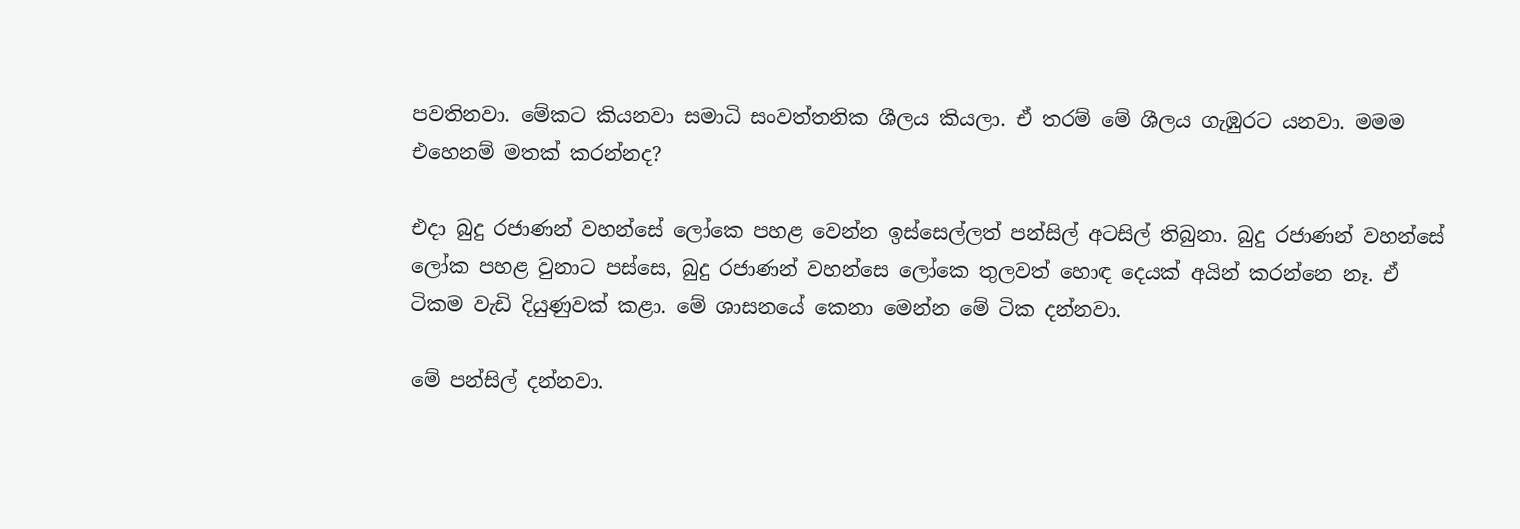පවතිනවා. මේකට කියනවා සමාධි සංවත්තනික ශීලය කියලා. ඒ තරම් මේ ශීලය ගැඹුරට යනවා. මමම එහෙනම් මතක් කරන්නද?

එදා බුදු රජාණන් වහන්සේ ලෝකෙ පහළ වෙන්න ඉස්සෙල්ලත් පන්සිල් අටසිල් තිබුනා. බුදු රජාණන් වහන්සේ ලෝක පහළ වුනාට පස්සෙ, බුදු රජාණන් වහන්සෙ ලෝකෙ තුලවත් හොඳ දෙයක් අයින් කරන්නෙ නෑ. ඒ ටිකම වැඩි දියුණුවක් කළා. මේ ශාසනයේ කෙනා මෙන්න මේ ටික දන්නවා.

මේ පන්සිල් දන්නවා.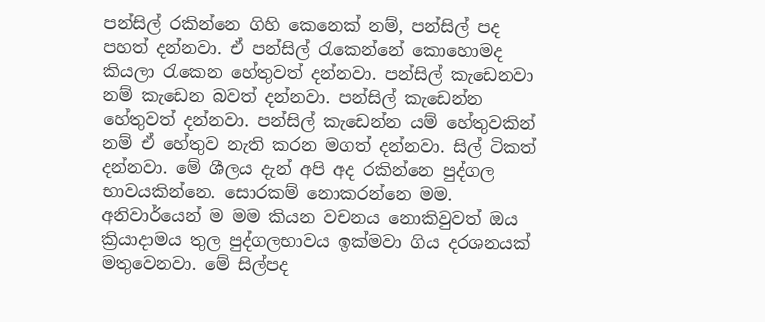පන්සිල් රකින්නෙ ගිහි කෙනෙක් නම්, පන්සිල් පද පහත් දන්නවා. ඒ පන්සිල් රැකෙන්නේ කොහොමද කියලා රැකෙන හේතුවත් දන්නවා. පන්සිල් කැඩෙනවා නම් කැඩෙන බවත් දන්නවා. පන්සිල් කැඩෙන්න හේතුවත් දන්නවා. පන්සිල් කැඩෙන්න යම් හේතුවකින් නම් ඒ හේතුව නැති කරන මගත් දන්නවා. සිල් ටිකත් දන්නවා. මේ ශීලය දැන් අපි අද රකින්නෙ පුද්ගල භාවයකින්නෙ. සොරකම් නොකරන්නෙ මම. අනිවාර්යෙන් ම මම කියන වචනය නොකිවුවත් ඔය ක්‍රියාදාමය තුල පුද්ගලභාවය ඉක්මවා ගිය දරශනයක් මතුවෙනවා. මේ සිල්පද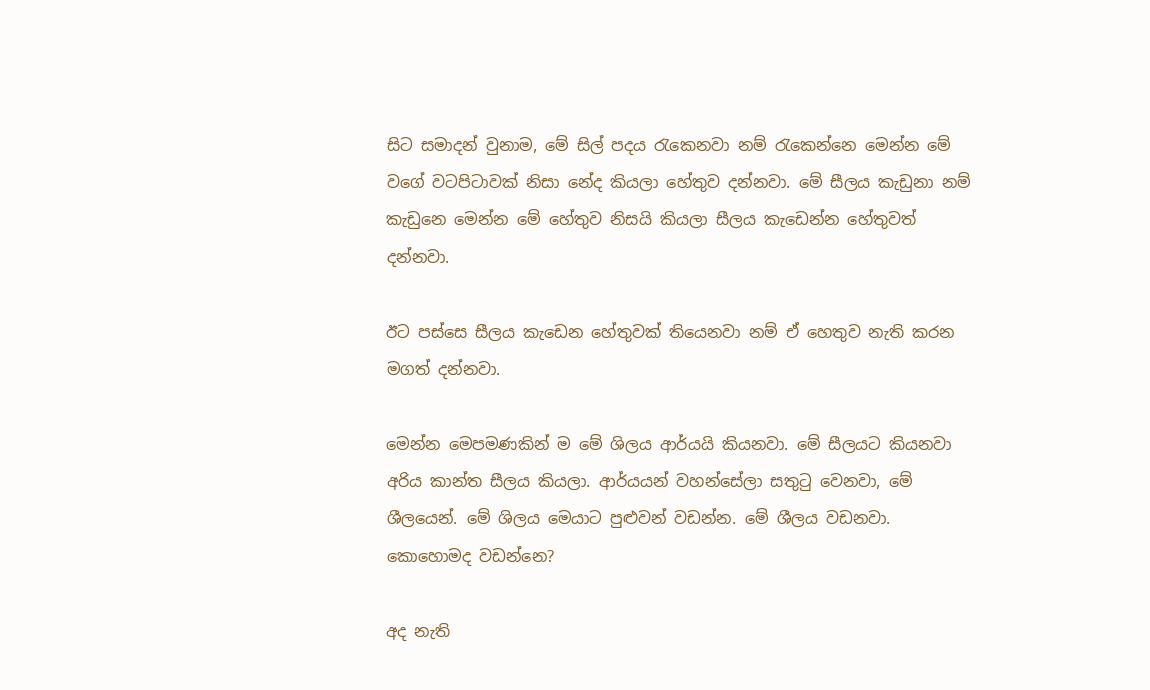සිට සමාදන් වුනාම, මේ සිල් පදය රැකෙනවා නම් රැකෙන්නෙ මෙන්න මේ වගේ වටපිටාවක් නිසා නේද කියලා හේතුව දන්නවා. මේ සීලය කැඩුනා නම් කැඩුනෙ මෙන්න මේ හේතුව නිසයි කියලා සීලය කැඩෙන්න හේතුවත් දන්නවා.

ඊට පස්සෙ සීලය කැඩෙන හේතුවක් තියෙනවා නම් ඒ හෙතුව නැති කරන මගත් දන්නවා.

මෙන්න මෙපමණකින් ම මේ ශිලය ආර්යයි කියනවා. මේ සීලයට කියනවා අරිය කාන්ත සීලය කියලා. ආර්යයන් වහන්සේලා සතුටු වෙනවා, මේ ශීලයෙන්. මේ ශිලය මෙයාට පුළුවන් වඩන්න. මේ ශීලය වඩනවා. කොහොමද වඩන්නෙ?

අද නැති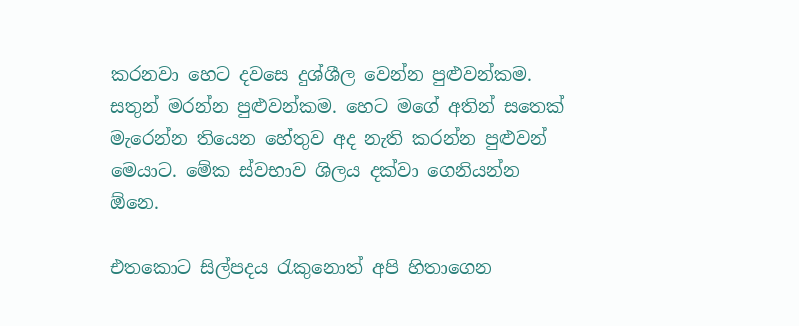කරනවා හෙට දවසෙ දුශ්ශීල වෙන්න පුළුවන්කම. සතුන් මරන්න පුළුවන්කම. හෙට මගේ අතින් සතෙක් මැරෙන්න තියෙන හේතුව අද නැති කරන්න පුළුවන් මෙයාට. මේක ස්වභාව ශිලය දක්වා ගෙනියන්න ඕනෙ.

එතකොට සිල්පදය රැකුනොත් අපි හිතාගෙන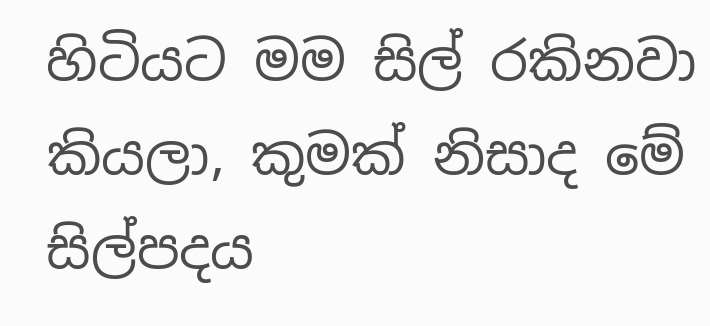හිටියට මම සිල් රකිනවා කියලා, කුමක් නිසාද මේ සිල්පදය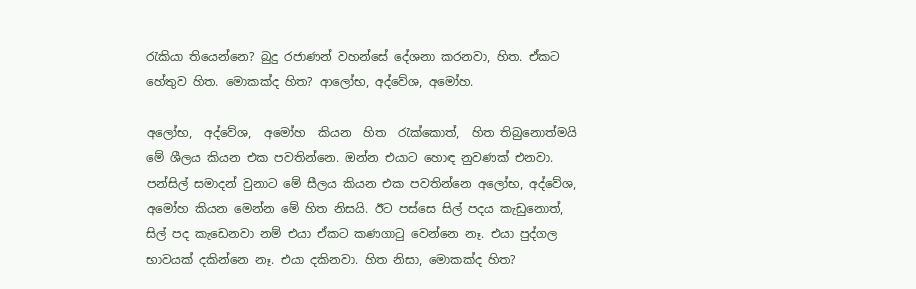රැකියා තියෙන්නෙ? බුදු රජාණන් වහන්සේ දේශනා කරනවා, හිත. ඒකට හේතුව හිත. මොකක්ද හිත? ආලෝභ, අද්වේශ, අමෝහ.

අලෝභ,  අද්වේශ,  අමෝහ  කියන  හිත  රැක්කොත්,  හිත තිබුනොත්මයි මේ ශීලය කියන එක පවතින්නෙ. ඔන්න එයාට හොඳ නුවණක් එනවා. පන්සිල් සමාදන් වුනාට මේ සීලය කියන එක පවතින්නෙ අලෝභ, අද්වේශ, අමෝහ කියන මෙන්න මේ හිත නිසයි. ඊට පස්සෙ සිල් පදය කැඩුනොත්, සිල් පද කැඩෙනවා නම් එයා ඒකට කණගාටු වෙන්නෙ නෑ. එයා පුද්ගල භාවයක් දකින්නෙ නෑ. එයා දකිනවා. හිත නිසා, මොකක්ද හිත?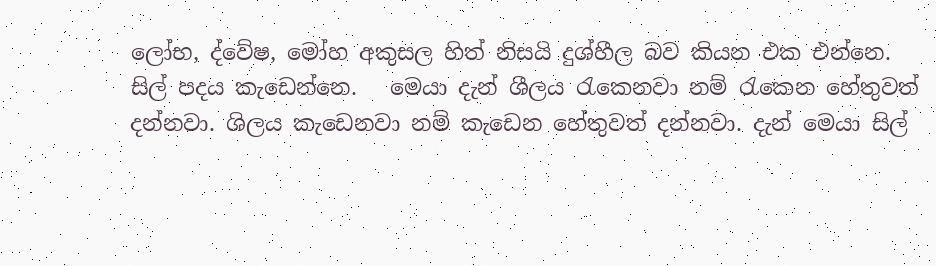ලෝභ, ද්වේෂ, මෝහ අකුසල හිත් නිසයි දුශ්හීල බව කියන එක එන්නෙ. සිල් පදය කැඩෙන්නෙ.   මෙයා දැන් ශීලය රැකෙනවා නම් රැකෙන හේතුවත් දන්නවා. ශිලය කැඩෙනවා නම් කැඩෙන හේතුවත් දන්නවා. දැන් මෙයා සිල්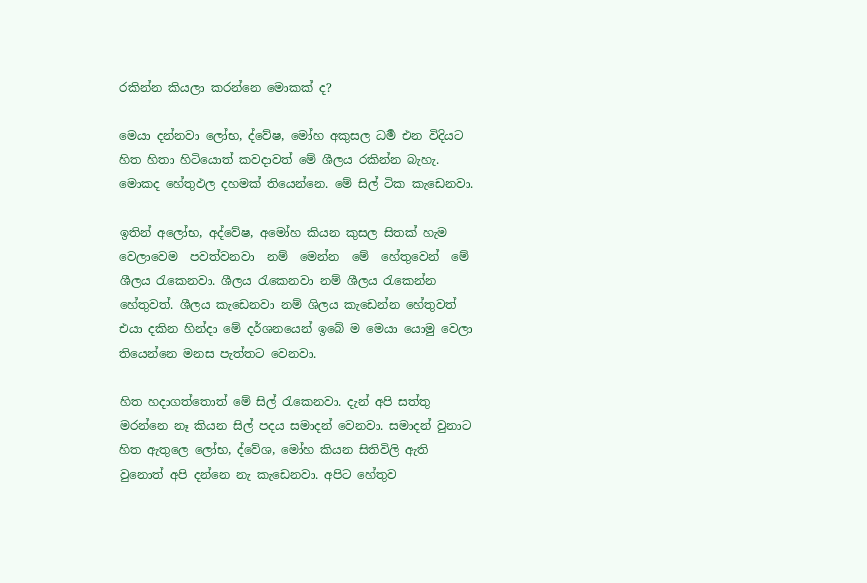රකින්න කියලා කරන්නෙ මොකක් ද?

මෙයා දන්නවා ලෝභ, ද්වේෂ, මෝහ අකුසල ධර්‍ම එන විදියට හිත හිතා හිටියොත් කවදාවත් මේ ශීලය රකින්න බැහැ. මොකද හේතුඵල දහමක් තියෙන්නෙ. මේ සිල් ටික කැඩෙනවා.

ඉතින් අලෝභ, අද්වේෂ, අමෝහ කියන කුසල සිතක් හැම වෙලාවෙම  පවත්වනවා  නම්  මෙන්න  මේ  හේතුවෙන්  මේ  ශීලය රැකෙනවා. ශීලය රැකෙනවා නම් ශීලය රැකෙන්න හේතුවත්. ශීලය කැඩෙනවා නම් ශිලය කැඩෙන්න හේතුවත් එයා දකින හින්දා මේ දර්ශනයෙන් ඉබේ ම මෙයා යොමු වෙලා තියෙන්නෙ මනස පැත්තට වෙනවා.

හිත හදාගත්තොත් මේ සිල් රැකෙනවා. දැන් අපි සත්තු මරන්නෙ නෑ කියන සිල් පදය සමාදන් වෙනවා. සමාදන් වුනාට හිත ඇතුලෙ ලෝභ, ද්වේශ, මෝහ කියන සිතිවිලි ඇති වුනොත් අපි දන්නෙ නැ කැඩෙනවා. අපිට හේතුව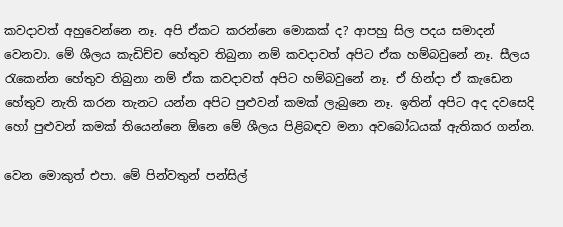කවදාවත් අහුවෙන්නෙ නෑ. අපි ඒකට කරන්නෙ මොකක් ද? ආපහු සිල පදය සමාදන් වෙනවා. මේ ශීලය කැඩිච්ච හේතුව තිබුනා නම් කවදාවත් අපිට ඒක හම්බවුනේ නෑ. සීලය රැකෙන්න හේතුව තිබුනා නම් ඒක කවදාවත් අපිට හම්බවුනේ නෑ. ඒ හින්දා ඒ කැඩෙන හේතුව නැති කරන තැනට යන්න අපිට පුළුවන් කමක් ලැබුනෙ නෑ. ඉතින් අපිට අද දවසෙදි  හෝ පුළුවන් කමක් තියෙන්නෙ ඕනෙ මේ ශීලය පිළිබඳව මනා අවබෝධයක් ඇතිකර ගන්න.

වෙන මොකුත් එපා. මේ පින්වතුන් පන්සිල්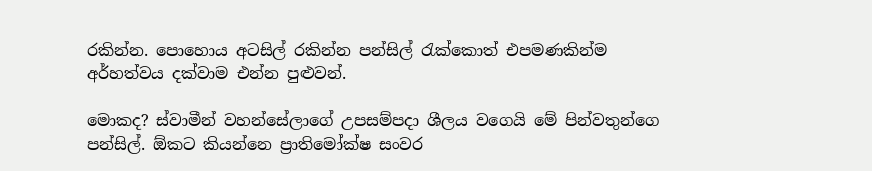රකින්න. පොහොය අටසිල් රකින්න පන්සිල් රැක්කොත් එපමණකින්ම අර්හත්වය දක්වාම එන්න පුළුවන්.

මොකද? ස්වාමීන් වහන්සේලාගේ උපසම්පදා ශීලය වගෙයි මේ පින්වතුන්ගෙ පන්සිල්. ඕකට කියන්නෙ ප්‍රාතිමෝක්ෂ සංවර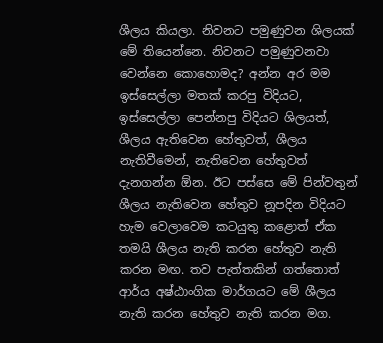ශීලය කියලා. නිවනට පමුණුවන ශිලයක් මේ තියෙන්නෙ. නිවනට පමුණුවනවා වෙන්නෙ කොහොමද? අන්න අර මම ඉස්සෙල්ලා මතක් කරපු විදියට, ඉස්සෙල්ලා පෙන්නපු විදියට ශිලයත්, ශීලය ඇතිවෙන හේතුවත්, ශීලය නැතිවීමෙන්, නැතිවෙන හේතුවත් දැනගන්න ඕන. ඊට පස්සෙ මේ පින්වතුන් ශීලය නැතිවෙන හේතුව නූපදින විදියට හැම වෙලාවෙම කටයුතු කළොත් ඒක තමයි ශීලය නැති කරන හේතුව නැති කරන මඟ. තව පැත්තකින් ගත්තොත් ආර්ය අෂ්ඨාංගික මාර්ගයට මේ ශීලය නැති කරන හේතුව නැති කරන මග.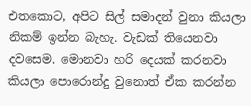එතකොට, අපිට සිල් සමාදන් වුනා කියලා නිකම් ඉන්න බැහැ. වැඩක් තියෙනවා දවසෙම. මොනවා හරි දෙයක් කරනවා කියලා පොරොන්දු වුනොත් ඒක කරන්න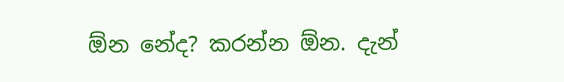ඕන නේද? කරන්න ඕන. දැන්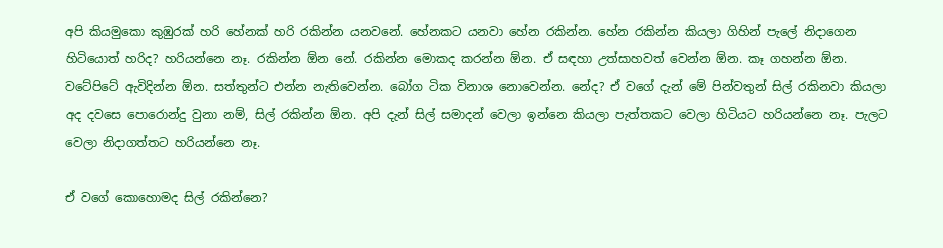අපි කියමුකො කුඹුරක් හරි හේනක් හරි රකින්න යනවනේ. හේනකට යනවා හේන රකින්න. හේන රකින්න කියලා ගිහින් පැලේ නිදාගෙන හිටියොත් හරිද? හරියන්නෙ නෑ. රකින්න ඕන නේ. රකින්න මොකද කරන්න ඕන. ඒ සඳහා උත්සාහවත් වෙන්න ඕන. කෑ ගහන්න ඕන. වටේපිටේ ඇවිදින්න ඕන. සත්තුන්ට එන්න නැතිවෙන්න. බෝග ටික විනාශ නොවෙන්න. නේද? ඒ වගේ දැන් මේ පින්වතුන් සිල් රකිනවා කියලා අද දවසෙ පොරොන්දු වුනා නම්, සිල් රකින්න ඕන. අපි දැන් සිල් සමාදන් වෙලා ඉන්නෙ කියලා පැත්තකට වෙලා හිටියට හරියන්නෙ නෑ. පැලට වෙලා නිදාගත්තට හරියන්නෙ නෑ.

ඒ වගේ කොහොමද සිල් රකින්නෙ?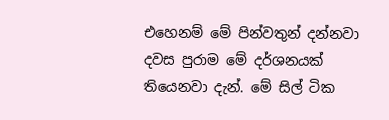එහෙනම් මේ පින්වතුන් දන්නවා දවස පුරාම මේ දර්ශනයක් තියෙනවා දැන්. මේ සිල් ටික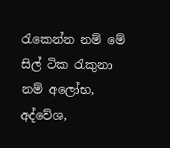රැකෙන්න නම් මේ සිල් ටික රැකුනා නම් අලෝභ, අද්වේශ,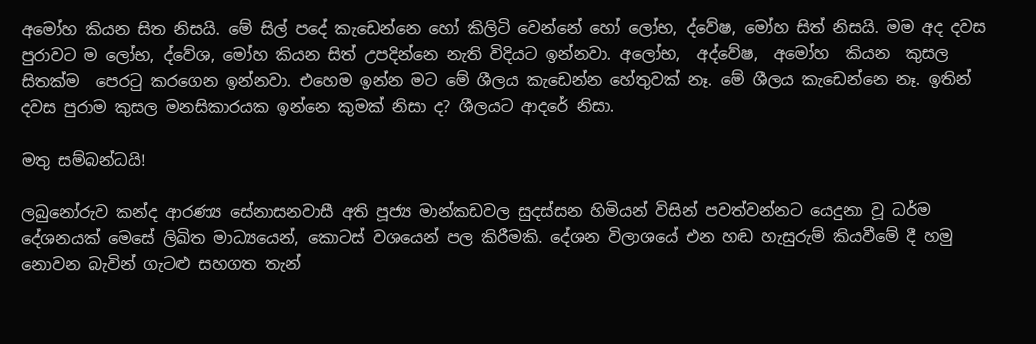අමෝහ කියන සිත නිසයි. මේ සිල් පදේ කැඩෙන්නෙ හෝ කිලිටි වෙන්නේ හෝ ලෝභ, ද්වේෂ, මෝහ සිත් නිසයි. මම අද දවස පුරාවට ම ලෝභ, ද්වේශ, මෝහ කියන සිත් උපදින්නෙ නැති විදියට ඉන්නවා. අලෝභ,  අද්වේෂ,  අමෝහ  කියන  කුසල  සිතක්ම  පෙරටු කරගෙන ඉන්නවා. එහෙම ඉන්න මට මේ ශීලය කැඩෙන්න හේතුවක් නෑ. මේ ශීලය කැඩෙන්නෙ නෑ. ඉතින් දවස පුරාම කුසල මනසිකාරයක ඉන්නෙ කුමක් නිසා ද? ශීලයට ආදරේ නිසා.

මතු සම්බන්ධයි!

ලබුනෝරුව කන්ද ආරණ්‍ය සේනාසනවාසී අති පූජ්‍ය මාන්කඩවල සුදස්සන හිමියන් විසින් පවත්වන්නට යෙදුනා වූ ධර්ම දේශනයක් මෙසේ ලිඛිත මාධ්‍යයෙන්, කොටස් වශයෙන් පල කිරීමකි. දේශන විලාශයේ එන හඬ හැසුරුම් කියවීමේ දී හමු නොවන බැවින් ගැටළු සහගත තැන්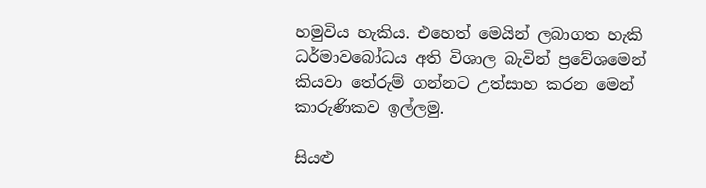හමුවිය හැකිය. එහෙත් මෙයින් ලබාගත හැකි ධර්මාවබෝධය අති විශාල බැවින් ප්‍රවේශමෙන් කියවා තේරුම් ගන්නට උත්සාහ කරන මෙන් කාරුණිකව ඉල්ලමු.

සියළු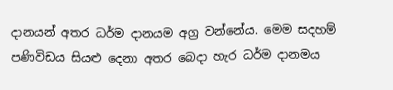දානයන් අතර ධර්ම දානයම අග්‍ර වන්නේය. මෙම සදහම් පණිවිඩය සියළු දෙනා අතර බෙදා හැර ධර්ම දානමය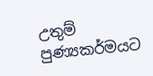උතුම් පුණ්‍යකර්මයට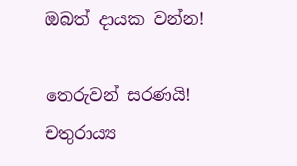ඔබත් දායක වන්න!

තෙරුවන් සරණයි! චතුරාය්‍ය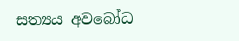සත්‍යය අවබෝධ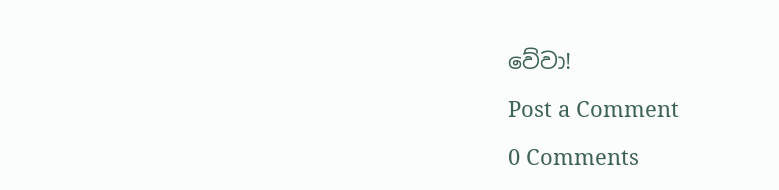වේවා!

Post a Comment

0 Comments